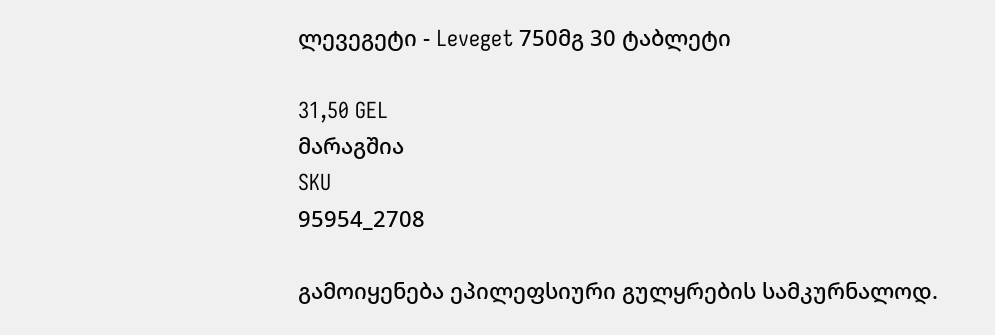ლევეგეტი - Leveget 750მგ 30 ტაბლეტი

31,50 GEL
მარაგშია
SKU
95954_2708

გამოიყენება ეპილეფსიური გულყრების სამკურნალოდ.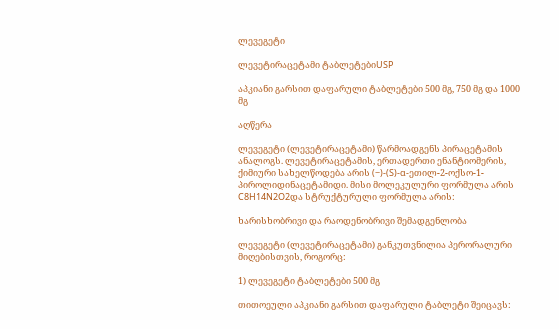ლევეგეტი

ლევეტირაცეტამი ტაბლეტებიUSP

აპკიანი გარსით დაფარული ტაბლეტები 500 მგ, 750 მგ და 1000 მგ

აღწერა

ლევეგეტი (ლევეტირაცეტამი) წარმოადგენს პირაცეტამის ანალოგს. ლევეტირაცეტამის, ერთადერთი ენანტიომერის, ქიმიური სახელწოდება არის (−)-(S)-α-ეთილ-2-ოქსო-1-პიროლიდინაცეტამიდი. მისი მოლეკულური ფორმულა არის C8H14N2O2და სტრუქტურული ფორმულა არის:

ხარისხობრივი და რაოდენობრივი შემადგენლობა

ლევეგეტი (ლევეტირაცეტამი) განკუთვნილია პერორალური მიღებისთვის, როგორც:

1) ლევეგეტი ტაბლეტები 500 მგ

თითოეული აპკიანი გარსით დაფარული ტაბლეტი შეიცავს: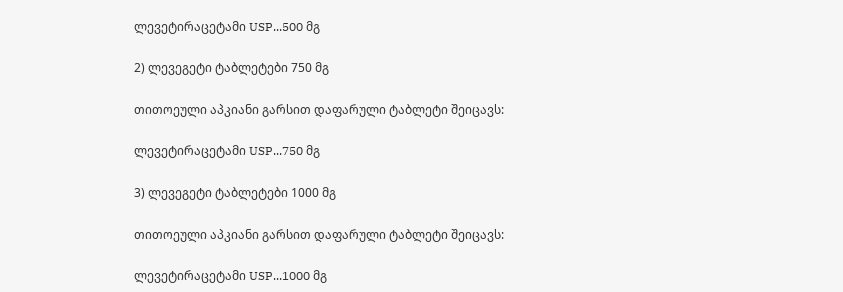ლევეტირაცეტამი USP...500 მგ

2) ლევეგეტი ტაბლეტები 750 მგ

თითოეული აპკიანი გარსით დაფარული ტაბლეტი შეიცავს:

ლევეტირაცეტამი USP...750 მგ

3) ლევეგეტი ტაბლეტები 1000 მგ

თითოეული აპკიანი გარსით დაფარული ტაბლეტი შეიცავს:

ლევეტირაცეტამი USP...1000 მგ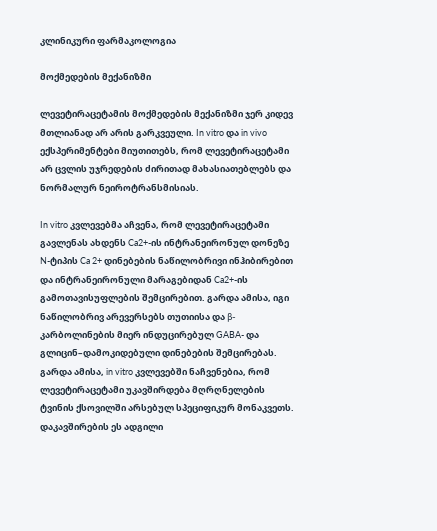კლინიკური ფარმაკოლოგია

მოქმედების მექანიზმი

ლევეტირაცეტამის მოქმედების მექანიზმი ჯერ კიდევ მთლიანად არ არის გარკვეული. In vitro და in vivo ექსპერიმენტები მიუთითებს, რომ ლევეტირაცეტამი არ ცვლის უჯრედების ძირითად მახასიათებლებს და ნორმალურ ნეიროტრანსმისიას.

In vitro კვლევებმა აჩვენა, რომ ლევეტირაცეტამი გავლენას ახდენს Ca2+-ის ინტრანეირონულ დონეზე N-ტიპის Ca 2+ დინებების ნაწილობრივი ინჰიბირებით და ინტრანეირონული მარაგებიდან Ca2+-ის გამოთავისუფლების შემცირებით. გარდა ამისა, იგი ნაწილობრივ არევერსებს თუთიისა და β-კარბოლინების მიერ ინდუცირებულ GABA- და გლიცინ–დამოკიდებული დინებების შემცირებას. გარდა ამისა, in vitro კვლევებში ნაჩვენებია, რომ ლევეტირაცეტამი უკავშირდება მღრღნელების ტვინის ქსოვილში არსებულ სპეციფიკურ მონაკვეთს. დაკავშირების ეს ადგილი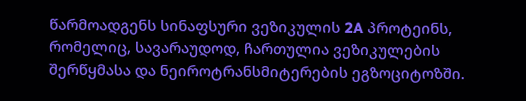წარმოადგენს სინაფსური ვეზიკულის 2A პროტეინს, რომელიც, სავარაუდოდ, ჩართულია ვეზიკულების შერწყმასა და ნეიროტრანსმიტერების ეგზოციტოზში.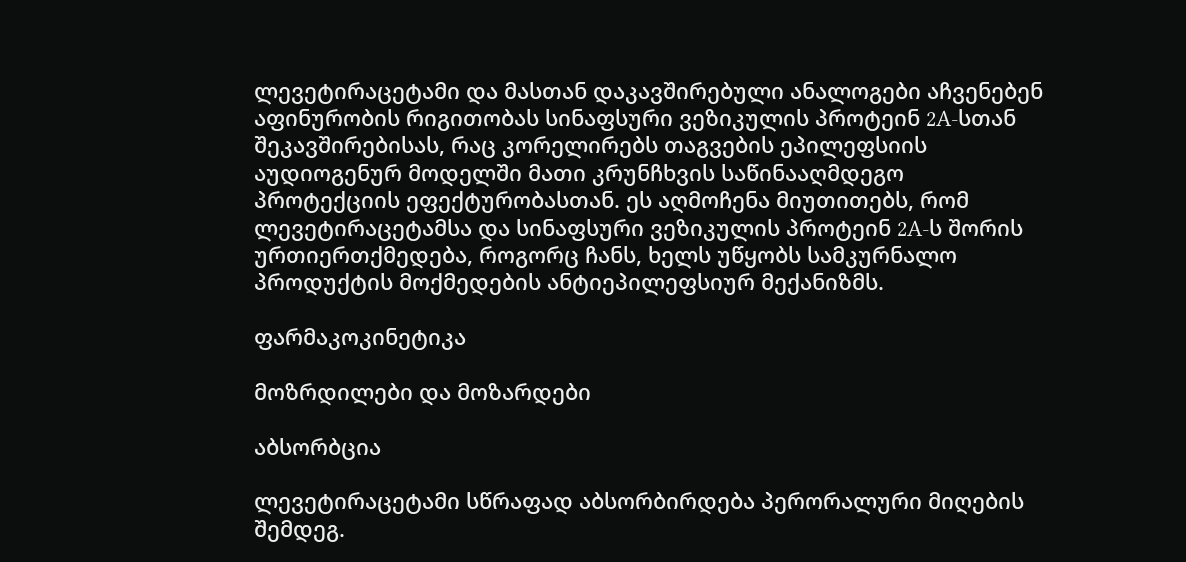ლევეტირაცეტამი და მასთან დაკავშირებული ანალოგები აჩვენებენ აფინურობის რიგითობას სინაფსური ვეზიკულის პროტეინ 2A-სთან შეკავშირებისას, რაც კორელირებს თაგვების ეპილეფსიის აუდიოგენურ მოდელში მათი კრუნჩხვის საწინააღმდეგო პროტექციის ეფექტურობასთან. ეს აღმოჩენა მიუთითებს, რომ ლევეტირაცეტამსა და სინაფსური ვეზიკულის პროტეინ 2A-ს შორის ურთიერთქმედება, როგორც ჩანს, ხელს უწყობს სამკურნალო პროდუქტის მოქმედების ანტიეპილეფსიურ მექანიზმს.

ფარმაკოკინეტიკა

მოზრდილები და მოზარდები

აბსორბცია

ლევეტირაცეტამი სწრაფად აბსორბირდება პერორალური მიღების შემდეგ.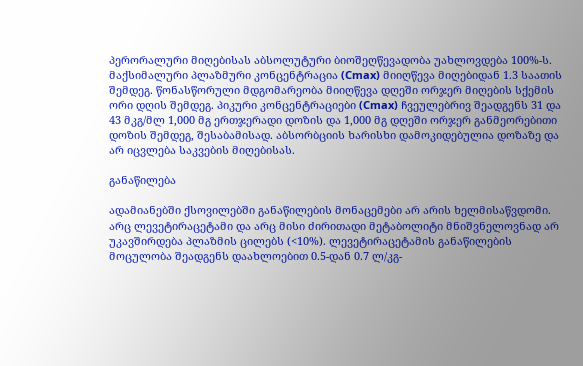პერორალური მიღებისას აბსოლუტური ბიოშეღწევადობა უახლოვდება 100%-ს. მაქსიმალური პლაზმური კონცენტრაცია (Cmax) მიიღწევა მიღებიდან 1.3 საათის შემდეგ. წონასწორული მდგომარეობა მიიღწევა დღეში ორჯერ მიღების სქემის ორი დღის შემდეგ. პიკური კონცენტრაციები (Cmax) ჩვეულებრივ შეადგენს 31 და 43 მკგ/მლ 1,000 მგ ერთჯერადი დოზის და 1,000 მგ დღეში ორჯერ განმეორებითი დოზის შემდეგ, შესაბამისად. აბსორბციის ხარისხი დამოკიდებულია დოზაზე და არ იცვლება საკვების მიღებისას.

განაწილება

ადამიანებში ქსოვილებში განაწილების მონაცემები არ არის ხელმისაწვდომი. არც ლევეტირაცეტამი და არც მისი ძირითადი მეტაბოლიტი მნიშვნელოვნად არ უკავშირდება პლაზმის ცილებს (<10%). ლევეტირაცეტამის განაწილების მოცულობა შეადგენს დაახლოებით 0.5-დან 0.7 ლ/კგ-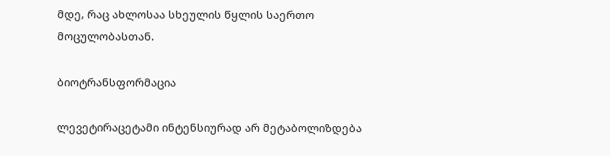მდე, რაც ახლოსაა სხეულის წყლის საერთო მოცულობასთან.

ბიოტრანსფორმაცია

ლევეტირაცეტამი ინტენსიურად არ მეტაბოლიზდება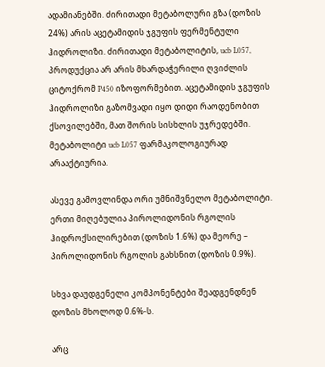ადამიანებში. ძირითადი მეტაბოლური გზა (დოზის 24%) არის აცეტამიდის ჯგუფის ფერმენტული ჰიდროლიზი. ძირითადი მეტაბოლიტის, ucb L057, პროდუქცია არ არის მხარდაჭერილი ღვიძლის ციტოქრომ P450 იზოფორმებით. აცეტამიდის ჯგუფის ჰიდროლიზი გაზომვადი იყო დიდი რაოდენობით ქსოვილებში, მათ შორის სისხლის უჯრედებში. მეტაბოლიტი ucb L057 ფარმაკოლოგიურად არააქტიურია.

ასევე გამოვლინდა ორი უმნიშვნელო მეტაბოლიტი. ერთი მიღებულია პიროლიდონის რგოლის ჰიდროქსილირებით (დოზის 1.6%) და მეორე – პიროლიდონის რგოლის გახსნით (დოზის 0.9%).

სხვა დაუდგენელი კომპონენტები შეადგენდნენ დოზის მხოლოდ 0.6%-ს.

არც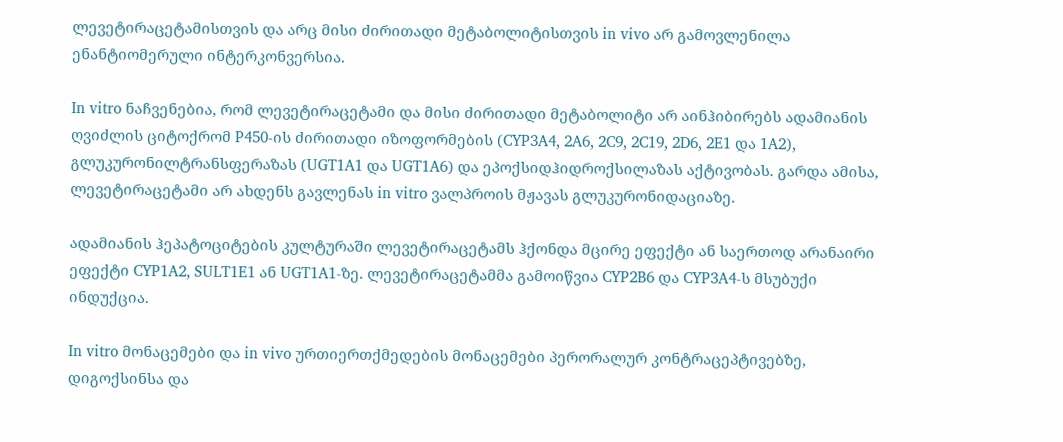ლევეტირაცეტამისთვის და არც მისი ძირითადი მეტაბოლიტისთვის in vivo არ გამოვლენილა ენანტიომერული ინტერკონვერსია.

In vitro ნაჩვენებია, რომ ლევეტირაცეტამი და მისი ძირითადი მეტაბოლიტი არ აინჰიბირებს ადამიანის ღვიძლის ციტოქრომ P450-ის ძირითადი იზოფორმების (CYP3A4, 2A6, 2C9, 2C19, 2D6, 2E1 და 1A2), გლუკურონილტრანსფერაზას (UGT1A1 და UGT1A6) და ეპოქსიდჰიდროქსილაზას აქტივობას. გარდა ამისა, ლევეტირაცეტამი არ ახდენს გავლენას in vitro ვალპროის მჟავას გლუკურონიდაციაზე.

ადამიანის ჰეპატოციტების კულტურაში ლევეტირაცეტამს ჰქონდა მცირე ეფექტი ან საერთოდ არანაირი ეფექტი CYP1A2, SULT1E1 ან UGT1A1-ზე. ლევეტირაცეტამმა გამოიწვია CYP2B6 და CYP3A4-ს მსუბუქი ინდუქცია.

In vitro მონაცემები და in vivo ურთიერთქმედების მონაცემები პერორალურ კონტრაცეპტივებზე, დიგოქსინსა და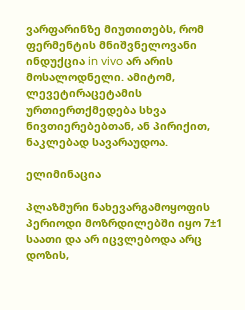ვარფარინზე მიუთითებს, რომ ფერმენტის მნიშვნელოვანი ინდუქცია in vivo არ არის მოსალოდნელი. ამიტომ, ლევეტირაცეტამის ურთიერთქმედება სხვა ნივთიერებებთან, ან პირიქით, ნაკლებად სავარაუდოა.

ელიმინაცია

პლაზმური ნახევარგამოყოფის პერიოდი მოზრდილებში იყო 7±1 საათი და არ იცვლებოდა არც დოზის,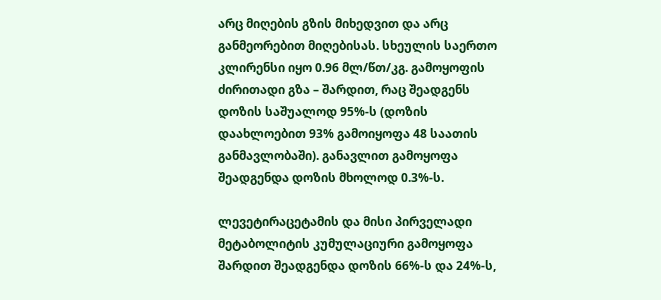არც მიღების გზის მიხედვით და არც განმეორებით მიღებისას. სხეულის საერთო კლირენსი იყო 0.96 მლ/წთ/კგ. გამოყოფის ძირითადი გზა – შარდით, რაც შეადგენს დოზის საშუალოდ 95%-ს (დოზის დაახლოებით 93% გამოიყოფა 48 საათის განმავლობაში). განავლით გამოყოფა შეადგენდა დოზის მხოლოდ 0.3%-ს.

ლევეტირაცეტამის და მისი პირველადი მეტაბოლიტის კუმულაციური გამოყოფა შარდით შეადგენდა დოზის 66%-ს და 24%-ს,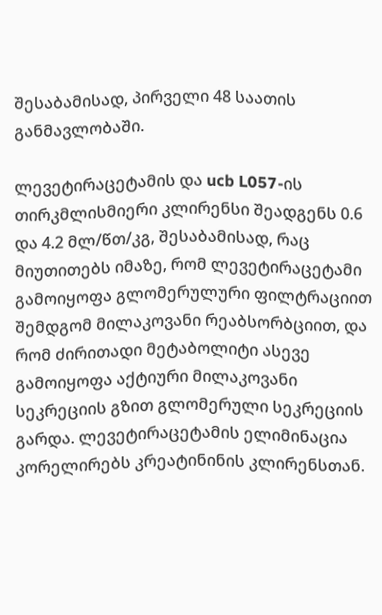შესაბამისად, პირველი 48 საათის განმავლობაში.

ლევეტირაცეტამის და ucb L057-ის თირკმლისმიერი კლირენსი შეადგენს 0.6 და 4.2 მლ/წთ/კგ, შესაბამისად, რაც მიუთითებს იმაზე, რომ ლევეტირაცეტამი გამოიყოფა გლომერულური ფილტრაციით შემდგომ მილაკოვანი რეაბსორბციით, და რომ ძირითადი მეტაბოლიტი ასევე გამოიყოფა აქტიური მილაკოვანი სეკრეციის გზით გლომერული სეკრეციის გარდა. ლევეტირაცეტამის ელიმინაცია კორელირებს კრეატინინის კლირენსთან.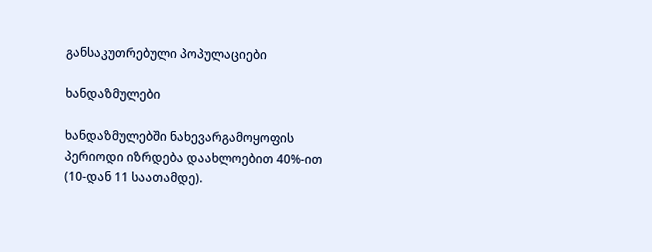განსაკუთრებული პოპულაციები

ხანდაზმულები

ხანდაზმულებში ნახევარგამოყოფის პერიოდი იზრდება დაახლოებით 40%-ით (10-დან 11 საათამდე).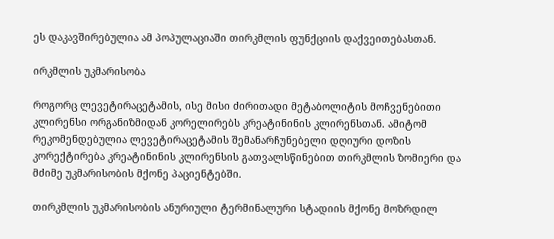ეს დაკავშირებულია ამ პოპულაციაში თირკმლის ფუნქციის დაქვეითებასთან.

ირკმლის უკმარისობა

როგორც ლევეტირაცეტამის, ისე მისი ძირითადი მეტაბოლიტის მოჩვენებითი კლირენსი ორგანიზმიდან კორელირებს კრეატინინის კლირენსთან. ამიტომ რეკომენდებულია ლევეტირაცეტამის შემანარჩუნებელი დღიური დოზის კორექტირება კრეატინინის კლირენსის გათვალსწინებით თირკმლის ზომიერი და მძიმე უკმარისობის მქონე პაციენტებში.

თირკმლის უკმარისობის ანურიული ტერმინალური სტადიის მქონე მოზრდილ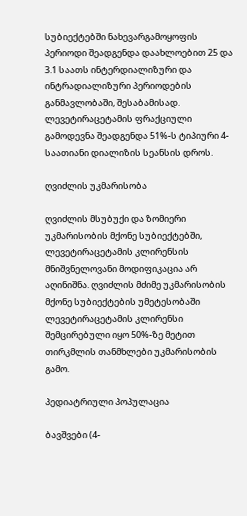სუბიექტებში ნახევარგამოყოფის პერიოდი შეადგენდა დაახლოებით 25 და 3.1 საათს ინტერდიალიზური და ინტრადიალიზური პერიოდების განმავლობაში, შესაბამისად. ლევეტირაცეტამის ფრაქციული გამოდევნა შეადგენდა 51%-ს ტიპიური 4-საათიანი დიალიზის სეანსის დროს.

ღვიძლის უკმარისობა

ღვიძლის მსუბუქი და ზომიერი უკმარისობის მქონე სუბიექტებში, ლევეტირაცეტამის კლირენსის მნიშვნელოვანი მოდიფიკაცია არ აღინიშნა. ღვიძლის მძიმე უკმარისობის მქონე სუბიექტების უმეტესობაში ლევეტირაცეტამის კლირენსი შემცირებული იყო 50%-ზე მეტით თირკმლის თანმხლები უკმარისობის გამო.

პედიატრიული პოპულაცია

ბავშვები (4-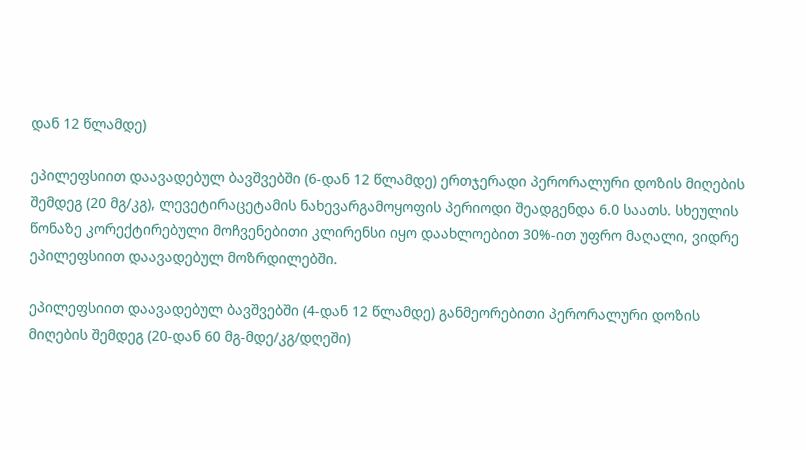დან 12 წლამდე)

ეპილეფსიით დაავადებულ ბავშვებში (6-დან 12 წლამდე) ერთჯერადი პერორალური დოზის მიღების შემდეგ (20 მგ/კგ), ლევეტირაცეტამის ნახევარგამოყოფის პერიოდი შეადგენდა 6.0 საათს. სხეულის წონაზე კორექტირებული მოჩვენებითი კლირენსი იყო დაახლოებით 30%-ით უფრო მაღალი, ვიდრე ეპილეფსიით დაავადებულ მოზრდილებში.

ეპილეფსიით დაავადებულ ბავშვებში (4-დან 12 წლამდე) განმეორებითი პერორალური დოზის მიღების შემდეგ (20-დან 60 მგ-მდე/კგ/დღეში)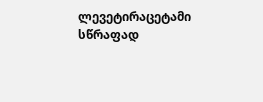ლევეტირაცეტამი სწრაფად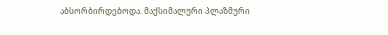აბსორბირდებოდა. მაქსიმალური პლაზმური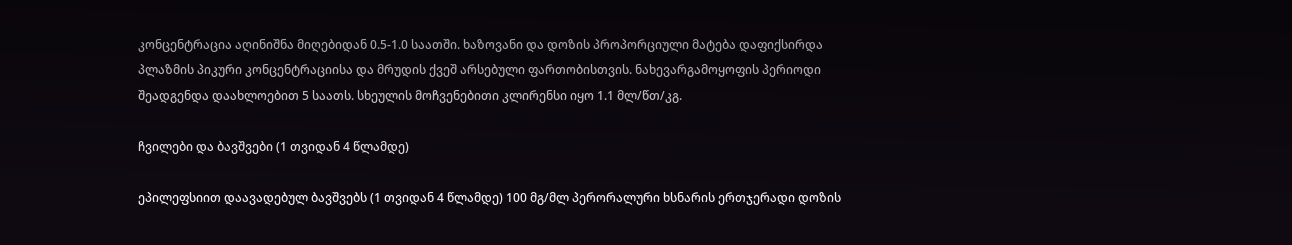კონცენტრაცია აღინიშნა მიღებიდან 0.5-1.0 საათში. ხაზოვანი და დოზის პროპორციული მატება დაფიქსირდა პლაზმის პიკური კონცენტრაციისა და მრუდის ქვეშ არსებული ფართობისთვის. ნახევარგამოყოფის პერიოდი შეადგენდა დაახლოებით 5 საათს. სხეულის მოჩვენებითი კლირენსი იყო 1.1 მლ/წთ/კგ.

ჩვილები და ბავშვები (1 თვიდან 4 წლამდე)

ეპილეფსიით დაავადებულ ბავშვებს (1 თვიდან 4 წლამდე) 100 მგ/მლ პერორალური ხსნარის ერთჯერადი დოზის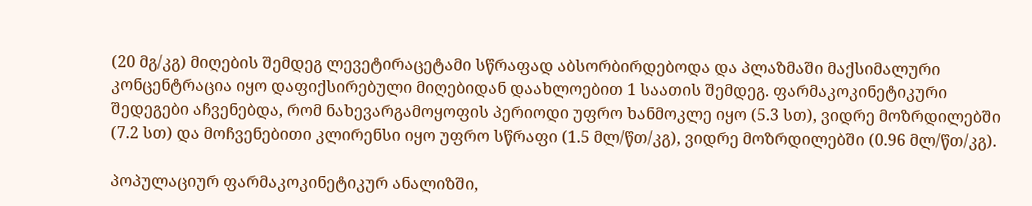(20 მგ/კგ) მიღების შემდეგ ლევეტირაცეტამი სწრაფად აბსორბირდებოდა და პლაზმაში მაქსიმალური კონცენტრაცია იყო დაფიქსირებული მიღებიდან დაახლოებით 1 საათის შემდეგ. ფარმაკოკინეტიკური შედეგები აჩვენებდა, რომ ნახევარგამოყოფის პერიოდი უფრო ხანმოკლე იყო (5.3 სთ), ვიდრე მოზრდილებში (7.2 სთ) და მოჩვენებითი კლირენსი იყო უფრო სწრაფი (1.5 მლ/წთ/კგ), ვიდრე მოზრდილებში (0.96 მლ/წთ/კგ).

პოპულაციურ ფარმაკოკინეტიკურ ანალიზში,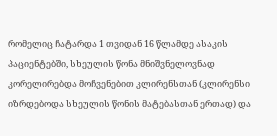რომელიც ჩატარდა 1 თვიდან 16 წლამდე ასაკის პაციენტებში, სხეულის წონა მნიშვნელოვნად კორელირებდა მოჩვენებით კლირენსთან (კლირენსი იზრდებოდა სხეულის წონის მატებასთან ერთად) და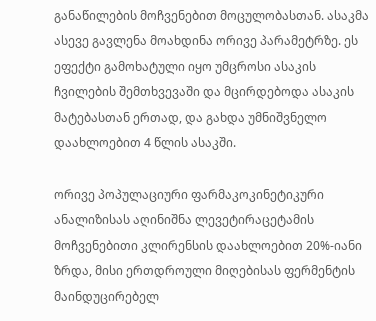განაწილების მოჩვენებით მოცულობასთან. ასაკმა ასევე გავლენა მოახდინა ორივე პარამეტრზე. ეს ეფექტი გამოხატული იყო უმცროსი ასაკის ჩვილების შემთხვევაში და მცირდებოდა ასაკის მატებასთან ერთად, და გახდა უმნიშვნელო დაახლოებით 4 წლის ასაკში.

ორივე პოპულაციური ფარმაკოკინეტიკური ანალიზისას აღინიშნა ლევეტირაცეტამის მოჩვენებითი კლირენსის დაახლოებით 20%-იანი ზრდა, მისი ერთდროული მიღებისას ფერმენტის მაინდუცირებელ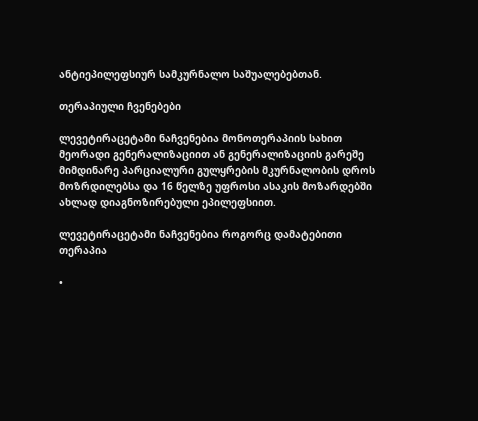ანტიეპილეფსიურ სამკურნალო საშუალებებთან.

თერაპიული ჩვენებები

ლევეტირაცეტამი ნაჩვენებია მონოთერაპიის სახით მეორადი გენერალიზაციით ან გენერალიზაციის გარეშე მიმდინარე პარციალური გულყრების მკურნალობის დროს მოზრდილებსა და 16 წელზე უფროსი ასაკის მოზარდებში ახლად დიაგნოზირებული ეპილეფსიით.

ლევეტირაცეტამი ნაჩვენებია როგორც დამატებითი თერაპია

•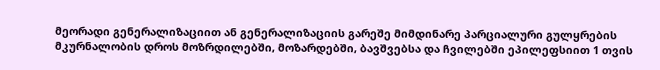მეორადი გენერალიზაციით ან გენერალიზაციის გარეშე მიმდინარე პარციალური გულყრების მკურნალობის დროს მოზრდილებში, მოზარდებში, ბავშვებსა და ჩვილებში ეპილეფსიით 1 თვის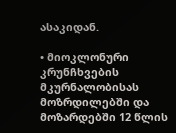ასაკიდან.

• მიოკლონური კრუნჩხვების მკურნალობისას მოზრდილებში და მოზარდებში 12 წლის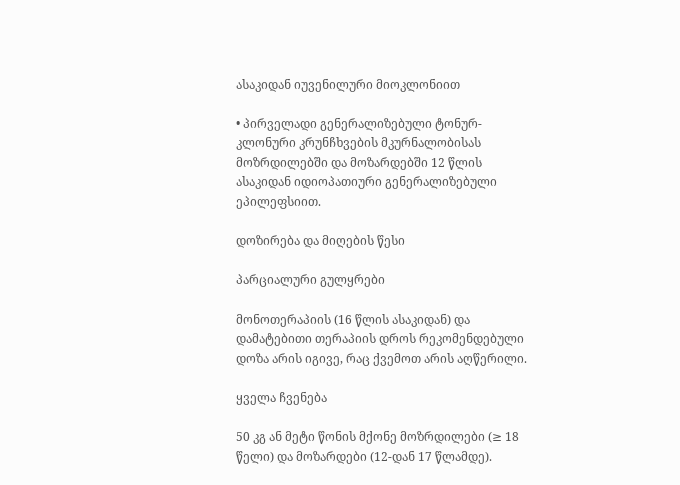ასაკიდან იუვენილური მიოკლონიით

• პირველადი გენერალიზებული ტონურ-კლონური კრუნჩხვების მკურნალობისას მოზრდილებში და მოზარდებში 12 წლის ასაკიდან იდიოპათიური გენერალიზებული ეპილეფსიით.

დოზირება და მიღების წესი

პარციალური გულყრები

მონოთერაპიის (16 წლის ასაკიდან) და დამატებითი თერაპიის დროს რეკომენდებული დოზა არის იგივე, რაც ქვემოთ არის აღწერილი.

ყველა ჩვენება

50 კგ ან მეტი წონის მქონე მოზრდილები (≥ 18 წელი) და მოზარდები (12-დან 17 წლამდე).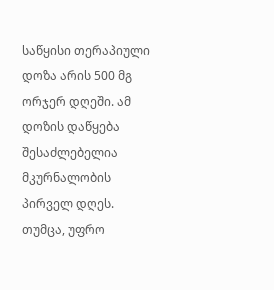საწყისი თერაპიული დოზა არის 500 მგ ორჯერ დღეში. ამ დოზის დაწყება შესაძლებელია მკურნალობის პირველ დღეს. თუმცა, უფრო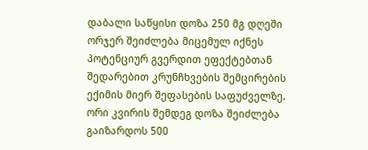დაბალი საწყისი დოზა 250 მგ დღეში ორჯერ შეიძლება მიცემულ იქნეს პოტენციურ გვერდით ეფექტებთან შედარებით კრუნჩხვების შემცირების ექიმის მიერ შეფასების საფუძველზე. ორი კვირის შემდეგ დოზა შეიძლება გაიზარდოს 500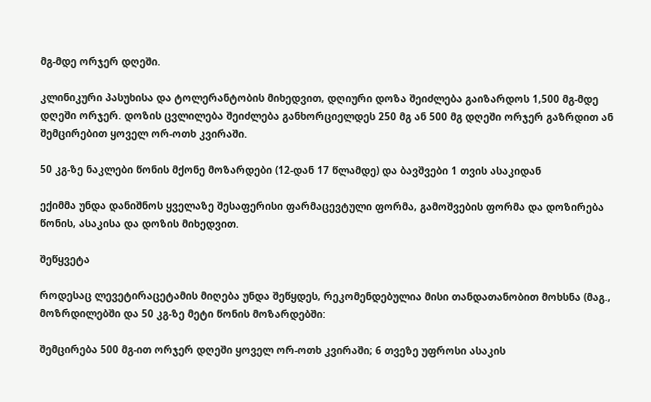მგ-მდე ორჯერ დღეში.

კლინიკური პასუხისა და ტოლერანტობის მიხედვით, დღიური დოზა შეიძლება გაიზარდოს 1,500 მგ-მდე დღეში ორჯერ. დოზის ცვლილება შეიძლება განხორციელდეს 250 მგ ან 500 მგ დღეში ორჯერ გაზრდით ან შემცირებით ყოველ ორ-ოთხ კვირაში.

50 კგ-ზე ნაკლები წონის მქონე მოზარდები (12-დან 17 წლამდე) და ბავშვები 1 თვის ასაკიდან

ექიმმა უნდა დანიშნოს ყველაზე შესაფერისი ფარმაცევტული ფორმა, გამოშვების ფორმა და დოზირება წონის, ასაკისა და დოზის მიხედვით.

შეწყვეტა

როდესაც ლევეტირაცეტამის მიღება უნდა შეწყდეს, რეკომენდებულია მისი თანდათანობით მოხსნა (მაგ., მოზრდილებში და 50 კგ-ზე მეტი წონის მოზარდებში:

შემცირება 500 მგ-ით ორჯერ დღეში ყოველ ორ-ოთხ კვირაში; 6 თვეზე უფროსი ასაკის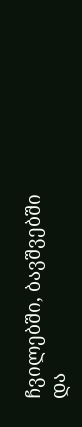ჩვილებში, ბავშვებში და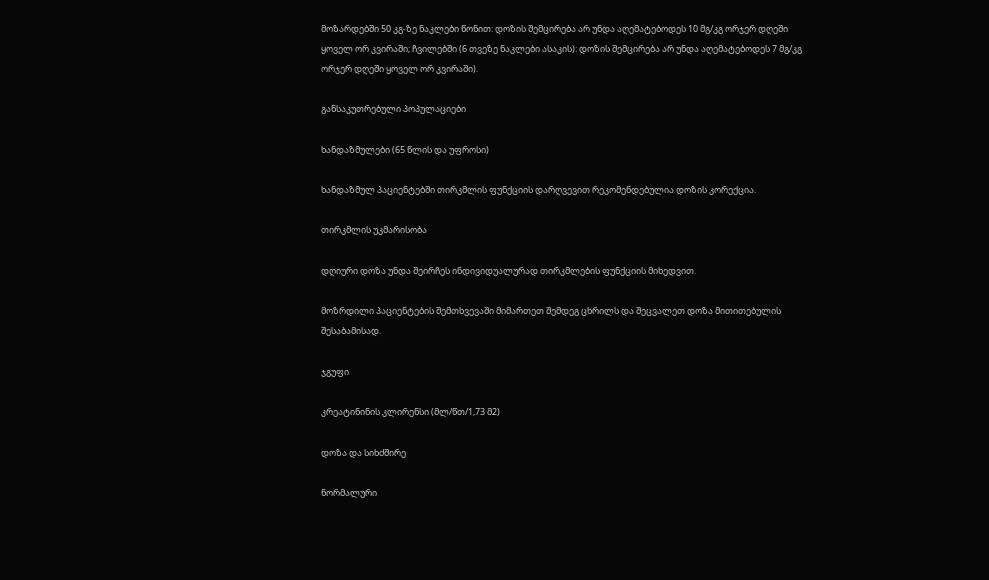მოზარდებში 50 კგ-ზე ნაკლები წონით: დოზის შემცირება არ უნდა აღემატებოდეს 10 მგ/კგ ორჯერ დღეში ყოველ ორ კვირაში; ჩვილებში (6 თვეზე ნაკლები ასაკის): დოზის შემცირება არ უნდა აღემატებოდეს 7 მგ/კგ ორჯერ დღეში ყოველ ორ კვირაში).

განსაკუთრებული პოპულაციები

ხანდაზმულები (65 წლის და უფროსი)

ხანდაზმულ პაციენტებში თირკმლის ფუნქციის დარღვევით რეკომენდებულია დოზის კორექცია.

თირკმლის უკმარისობა

დღიური დოზა უნდა შეირჩეს ინდივიდუალურად თირკმლების ფუნქციის მიხედვით.

მოზრდილი პაციენტების შემთხვევაში მიმართეთ შემდეგ ცხრილს და შეცვალეთ დოზა მითითებულის შესაბამისად.

ჯგუფი

კრეატინინის კლირენსი (მლ/წთ/1,73 მ2)

დოზა და სიხძშირე

ნორმალური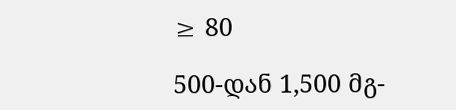≥ 80

500-დან 1,500 მგ-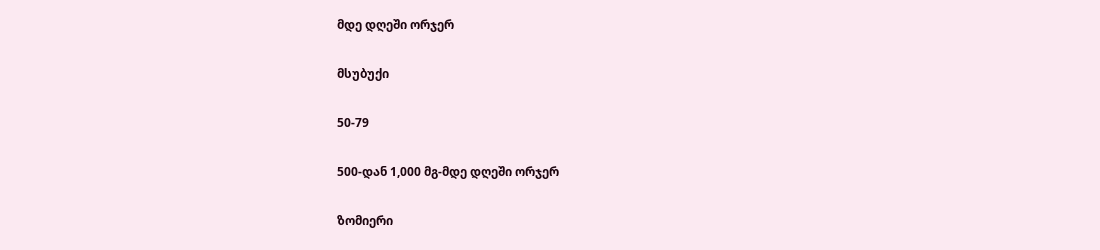მდე დღეში ორჯერ

მსუბუქი

50-79

500-დან 1,000 მგ-მდე დღეში ორჯერ

ზომიერი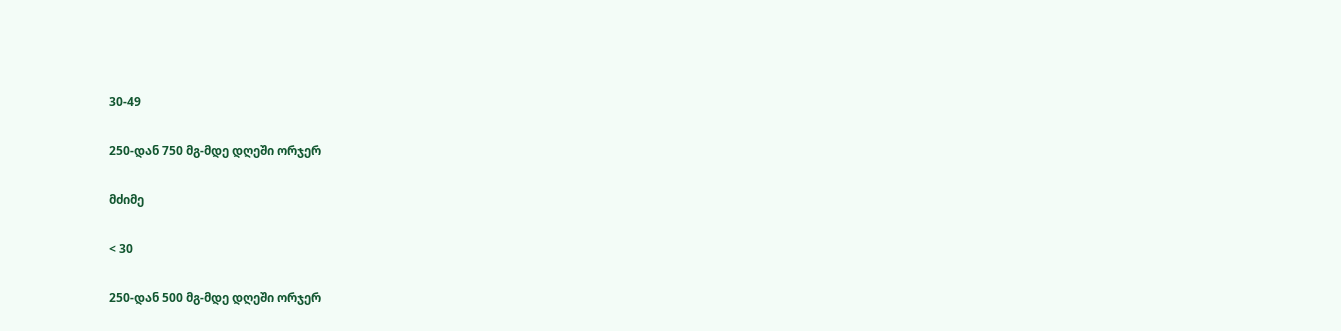30-49

250-დან 750 მგ-მდე დღეში ორჯერ

მძიმე

< 30

250-დან 500 მგ-მდე დღეში ორჯერ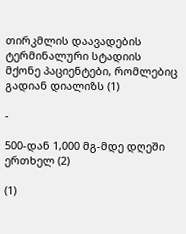თირკმლის დაავადების ტერმინალური სტადიის მქონე პაციენტები, რომლებიც გადიან დიალიზს (1)

-

500-დან 1,000 მგ-მდე დღეში ერთხელ (2)

(1)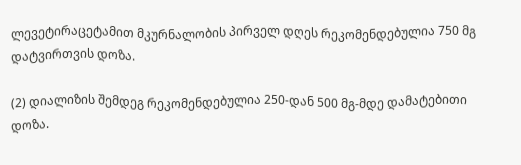ლევეტირაცეტამით მკურნალობის პირველ დღეს რეკომენდებულია 750 მგ დატვირთვის დოზა.

(2) დიალიზის შემდეგ რეკომენდებულია 250-დან 500 მგ-მდე დამატებითი დოზა.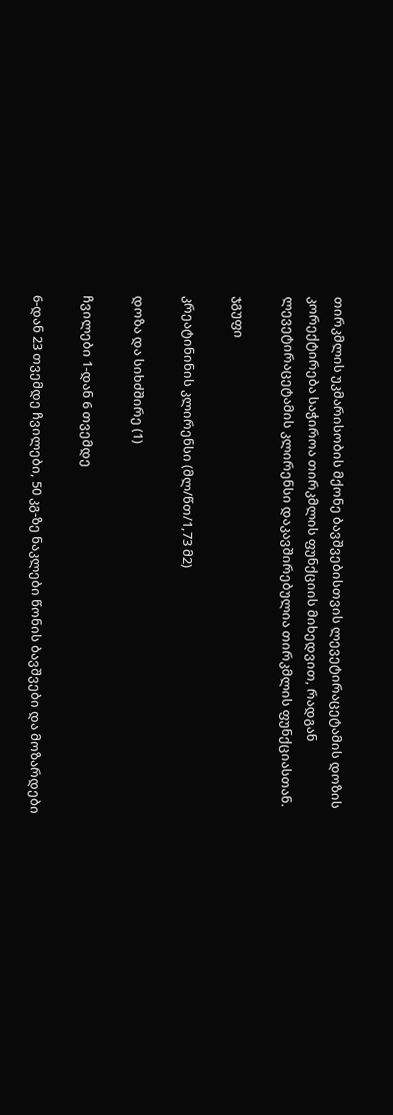თირკმლის უკმარისობის მქონე ბავშვებისთვის ლევეტირაცეტამის დოზის კორექტირება საჭიროა თირკმლის ფუნქციის მიხედვით, რადგან ლევეტირაცეტამის კლირენსი დაკავშირებულია თირკმლის ფუნქციასთან.

ჯგუფი

კრეატინინის კლირენსი (მლ/წთ/1,73 მ2)

დოზა და სიხძშირე (1)

ჩვილები 1-დან 6 თვემდე

6-დან 23 თვემდე ჩვილები, 50 კგ-ზე ნაკლები წონის ბავშვები და მოზარდები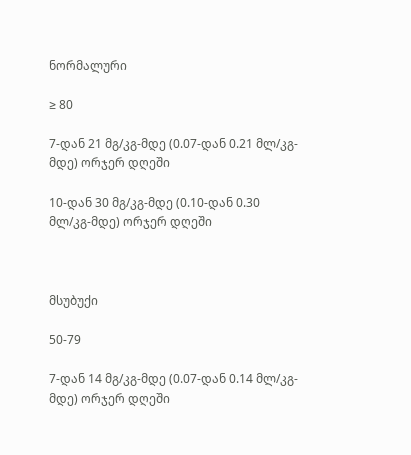ნორმალური

≥ 80

7-დან 21 მგ/კგ-მდე (0.07-დან 0.21 მლ/კგ-მდე) ორჯერ დღეში

10-დან 30 მგ/კგ-მდე (0.10-დან 0.30 მლ/კგ-მდე) ორჯერ დღეში



მსუბუქი

50-79

7-დან 14 მგ/კგ-მდე (0.07-დან 0.14 მლ/კგ-მდე) ორჯერ დღეში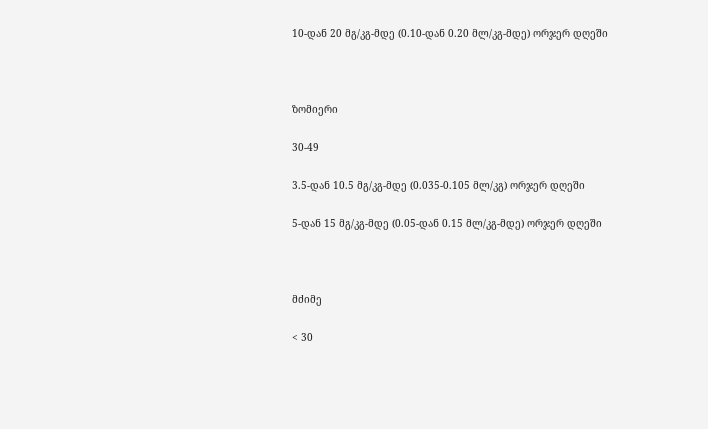10-დან 20 მგ/კგ-მდე (0.10-დან 0.20 მლ/კგ-მდე) ორჯერ დღეში



ზომიერი

30-49

3.5-დან 10.5 მგ/კგ-მდე (0.035-0.105 მლ/კგ) ორჯერ დღეში

5-დან 15 მგ/კგ-მდე (0.05-დან 0.15 მლ/კგ-მდე) ორჯერ დღეში



მძიმე

< 30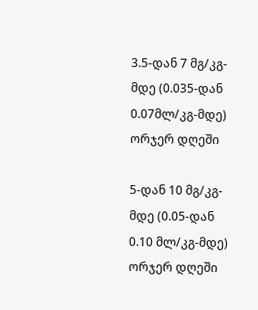3.5-დან 7 მგ/კგ-მდე (0.035-დან 0.07მლ/კგ-მდე) ორჯერ დღეში

5-დან 10 მგ/კგ-მდე (0.05-დან 0.10 მლ/კგ-მდე) ორჯერ დღეში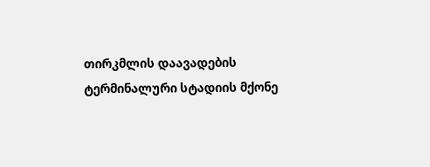თირკმლის დაავადების ტერმინალური სტადიის მქონე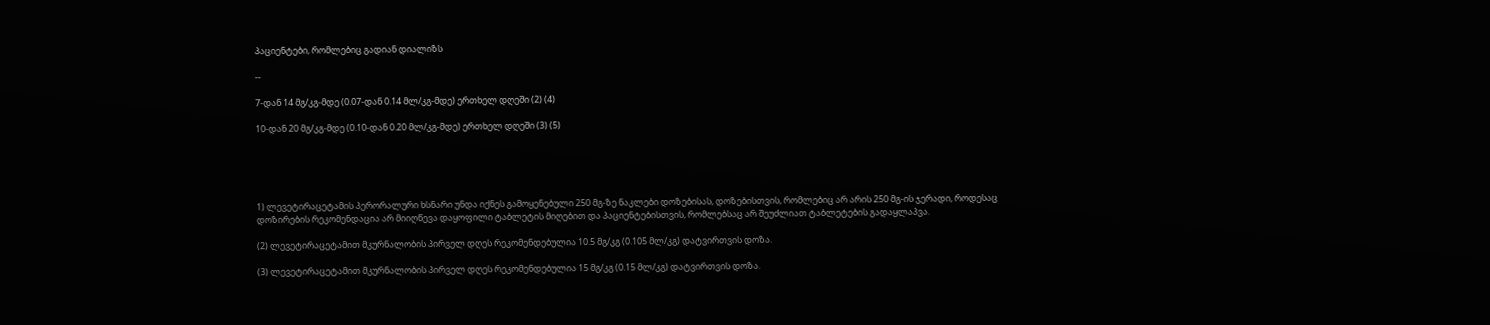პაციენტები, რომლებიც გადიან დიალიზს

--

7-დან 14 მგ/კგ-მდე (0.07-დან 0.14 მლ/კგ-მდე) ერთხელ დღეში (2) (4)

10-დან 20 მგ/კგ-მდე (0.10-დან 0.20 მლ/კგ-მდე) ერთხელ დღეში (3) (5)





1) ლევეტირაცეტამის პერორალური ხსნარი უნდა იქნეს გამოყენებული 250 მგ-ზე ნაკლები დოზებისას, დოზებისთვის, რომლებიც არ არის 250 მგ-ის ჯერადი, როდესაც დოზირების რეკომენდაცია არ მიიღწევა დაყოფილი ტაბლეტის მიღებით და პაციენტებისთვის, რომლებსაც არ შეუძლიათ ტაბლეტების გადაყლაპვა.

(2) ლევეტირაცეტამით მკურნალობის პირველ დღეს რეკომენდებულია 10.5 მგ/კგ (0.105 მლ/კგ) დატვირთვის დოზა.

(3) ლევეტირაცეტამით მკურნალობის პირველ დღეს რეკომენდებულია 15 მგ/კგ (0.15 მლ/კგ) დატვირთვის დოზა.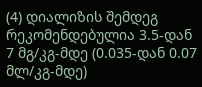(4) დიალიზის შემდეგ რეკომენდებულია 3.5-დან 7 მგ/კგ-მდე (0.035-დან 0.07 მლ/კგ-მდე)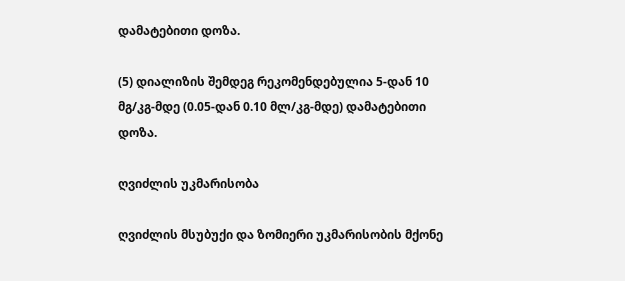დამატებითი დოზა.

(5) დიალიზის შემდეგ რეკომენდებულია 5-დან 10 მგ/კგ-მდე (0.05-დან 0.10 მლ/კგ-მდე) დამატებითი დოზა.

ღვიძლის უკმარისობა

ღვიძლის მსუბუქი და ზომიერი უკმარისობის მქონე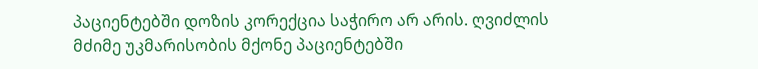პაციენტებში დოზის კორექცია საჭირო არ არის. ღვიძლის მძიმე უკმარისობის მქონე პაციენტებში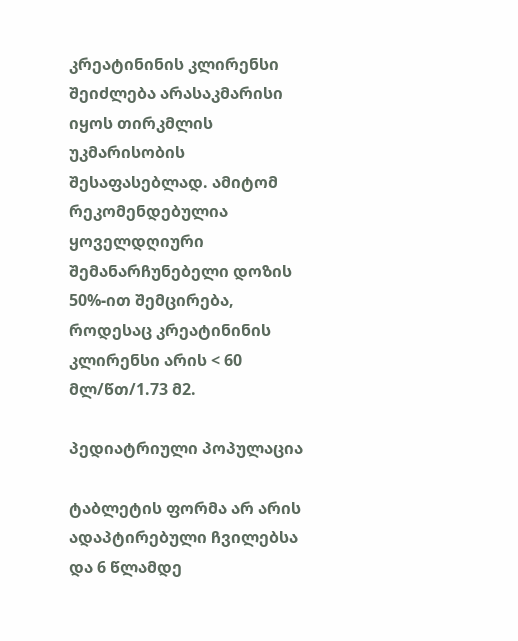კრეატინინის კლირენსი შეიძლება არასაკმარისი იყოს თირკმლის უკმარისობის შესაფასებლად. ამიტომ რეკომენდებულია ყოველდღიური შემანარჩუნებელი დოზის 50%-ით შემცირება, როდესაც კრეატინინის კლირენსი არის < 60 მლ/წთ/1.73 მ2.

პედიატრიული პოპულაცია

ტაბლეტის ფორმა არ არის ადაპტირებული ჩვილებსა და 6 წლამდე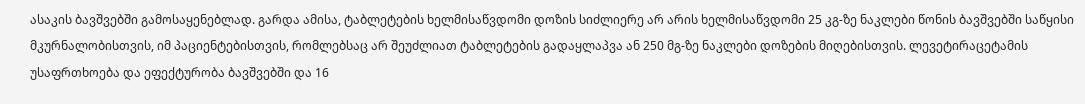ასაკის ბავშვებში გამოსაყენებლად. გარდა ამისა, ტაბლეტების ხელმისაწვდომი დოზის სიძლიერე არ არის ხელმისაწვდომი 25 კგ-ზე ნაკლები წონის ბავშვებში საწყისი მკურნალობისთვის, იმ პაციენტებისთვის, რომლებსაც არ შეუძლიათ ტაბლეტების გადაყლაპვა ან 250 მგ-ზე ნაკლები დოზების მიღებისთვის. ლევეტირაცეტამის უსაფრთხოება და ეფექტურობა ბავშვებში და 16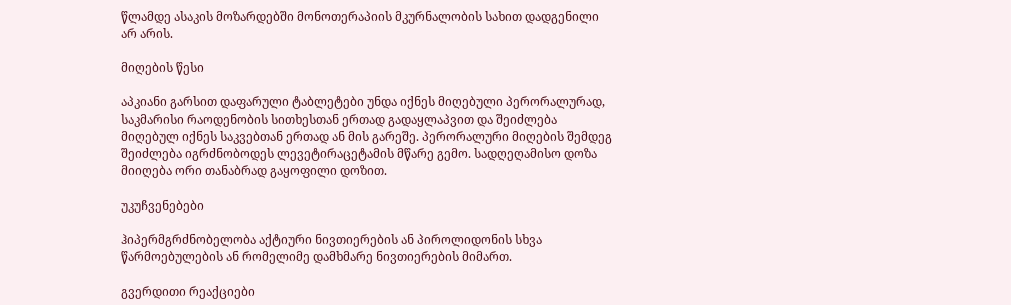წლამდე ასაკის მოზარდებში მონოთერაპიის მკურნალობის სახით დადგენილი არ არის.

მიღების წესი

აპკიანი გარსით დაფარული ტაბლეტები უნდა იქნეს მიღებული პერორალურად, საკმარისი რაოდენობის სითხესთან ერთად გადაყლაპვით და შეიძლება მიღებულ იქნეს საკვებთან ერთად ან მის გარეშე. პერორალური მიღების შემდეგ შეიძლება იგრძნობოდეს ლევეტირაცეტამის მწარე გემო. სადღეღამისო დოზა მიიღება ორი თანაბრად გაყოფილი დოზით.

უკუჩვენებები

ჰიპერმგრძნობელობა აქტიური ნივთიერების ან პიროლიდონის სხვა წარმოებულების ან რომელიმე დამხმარე ნივთიერების მიმართ.

გვერდითი რეაქციები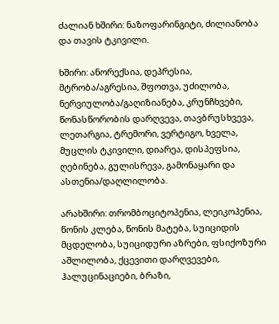ძალიან ხშირი: ნაზოფარინგიტი, ძილიანობა და თავის ტკივილი.

ხშირი: ანორექსია, დეპრესია, მტრობა/აგრესია, შფოთვა, უძილობა, ნერვიულობა/გაღიზიანება, კრუნჩხვები, წონასწორობის დარღვევა, თავბრუსხვევა, ლეთარგია, ტრემორი, ვერტიგო, ხველა, მუცლის ტკივილი, დიარეა, დისპეფსია, ღებინება, გულისრევა, გამონაყარი და ასთენია/დაღლილობა.

არახშირი: თრომბოციტოპენია, ლეიკოპენია, წონის კლება, წონის მატება, სუიციდის მცდელობა, სუიციდური აზრები, ფსიქოზური აშლილობა, ქცევითი დარღვევები, ჰალუცინაციები, ბრაზი,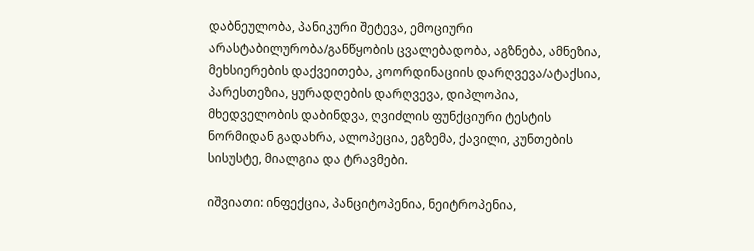დაბნეულობა, პანიკური შეტევა, ემოციური არასტაბილურობა/განწყობის ცვალებადობა, აგზნება, ამნეზია, მეხსიერების დაქვეითება, კოორდინაციის დარღვევა/ატაქსია, პარესთეზია, ყურადღების დარღვევა, დიპლოპია, მხედველობის დაბინდვა, ღვიძლის ფუნქციური ტესტის ნორმიდან გადახრა, ალოპეცია, ეგზემა, ქავილი, კუნთების სისუსტე, მიალგია და ტრავმები.

იშვიათი: ინფექცია, პანციტოპენია, ნეიტროპენია,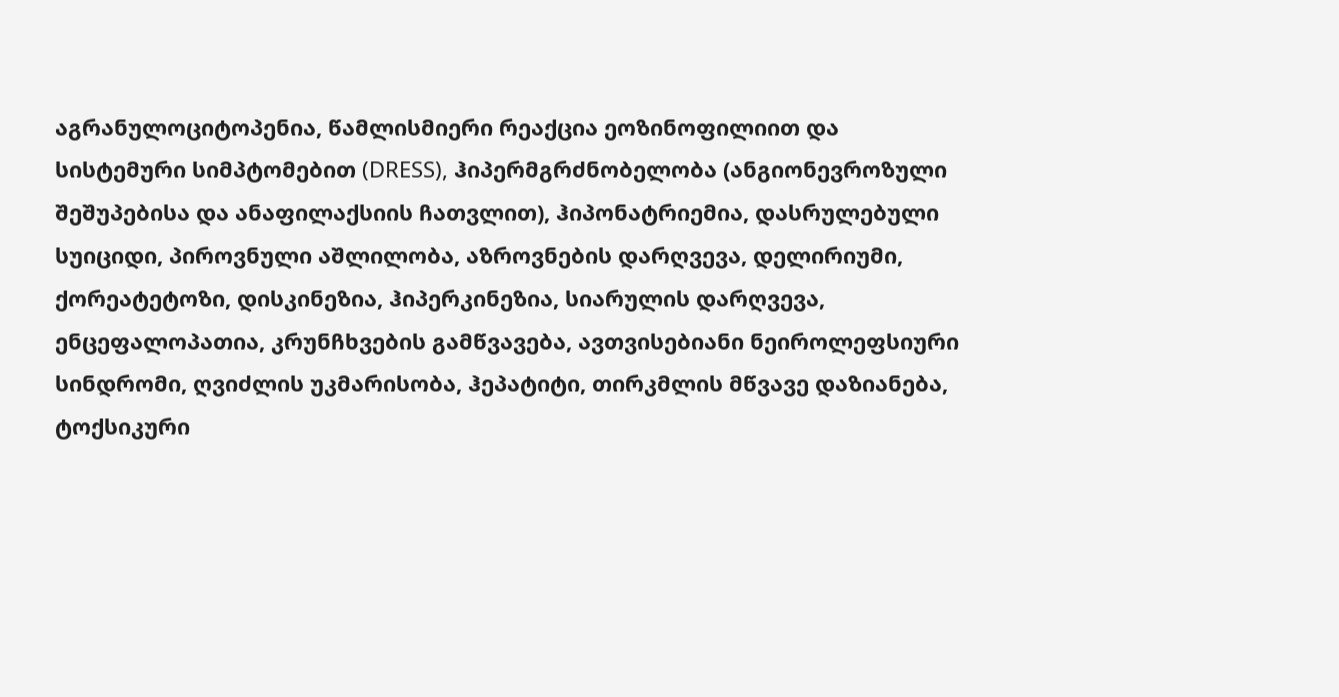აგრანულოციტოპენია, წამლისმიერი რეაქცია ეოზინოფილიით და სისტემური სიმპტომებით (DRESS), ჰიპერმგრძნობელობა (ანგიონევროზული შეშუპებისა და ანაფილაქსიის ჩათვლით), ჰიპონატრიემია, დასრულებული სუიციდი, პიროვნული აშლილობა, აზროვნების დარღვევა, დელირიუმი, ქორეატეტოზი, დისკინეზია, ჰიპერკინეზია, სიარულის დარღვევა, ენცეფალოპათია, კრუნჩხვების გამწვავება, ავთვისებიანი ნეიროლეფსიური სინდრომი, ღვიძლის უკმარისობა, ჰეპატიტი, თირკმლის მწვავე დაზიანება, ტოქსიკური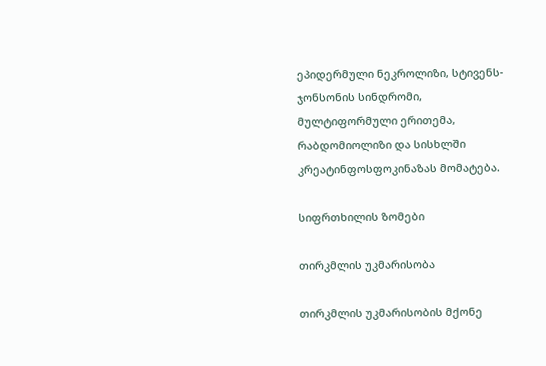ეპიდერმული ნეკროლიზი, სტივენს-ჯონსონის სინდრომი, მულტიფორმული ერითემა, რაბდომიოლიზი და სისხლში კრეატინფოსფოკინაზას მომატება.

სიფრთხილის ზომები

თირკმლის უკმარისობა

თირკმლის უკმარისობის მქონე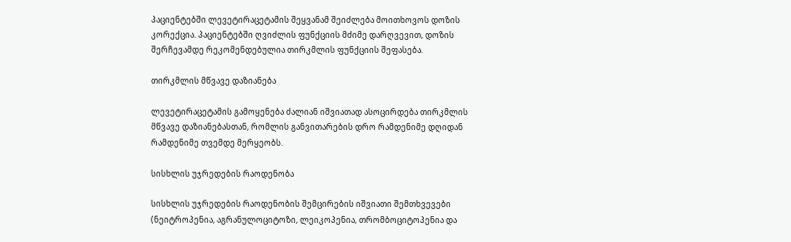პაციენტებში ლევეტირაცეტამის შეყვანამ შეიძლება მოითხოვოს დოზის კორექცია. პაციენტებში ღვიძლის ფუნქციის მძიმე დარღვევით, დოზის შერჩევამდე რეკომენდებულია თირკმლის ფუნქციის შეფასება.

თირკმლის მწვავე დაზიანება

ლევეტირაცეტამის გამოყენება ძალიან იშვიათად ასოცირდება თირკმლის მწვავე დაზიანებასთან, რომლის განვითარების დრო რამდენიმე დღიდან რამდენიმე თვემდე მერყეობს.

სისხლის უჯრედების რაოდენობა

სისხლის უჯრედების რაოდენობის შემცირების იშვიათი შემთხვევები (ნეიტროპენია, აგრანულოციტოზი, ლეიკოპენია, თრომბოციტოპენია და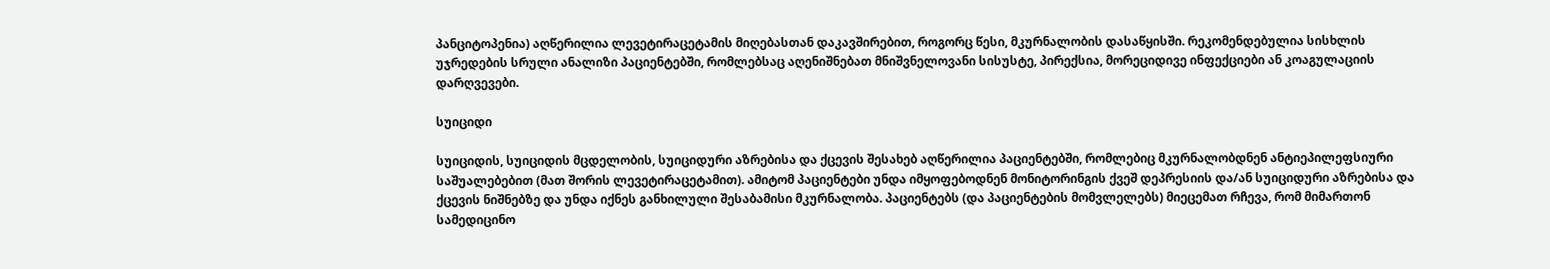პანციტოპენია) აღწერილია ლევეტირაცეტამის მიღებასთან დაკავშირებით, როგორც წესი, მკურნალობის დასაწყისში. რეკომენდებულია სისხლის უჯრედების სრული ანალიზი პაციენტებში, რომლებსაც აღენიშნებათ მნიშვნელოვანი სისუსტე, პირექსია, მორეციდივე ინფექციები ან კოაგულაციის დარღვევები.

სუიციდი

სუიციდის, სუიციდის მცდელობის, სუიციდური აზრებისა და ქცევის შესახებ აღწერილია პაციენტებში, რომლებიც მკურნალობდნენ ანტიეპილეფსიური საშუალებებით (მათ შორის ლევეტირაცეტამით). ამიტომ პაციენტები უნდა იმყოფებოდნენ მონიტორინგის ქვეშ დეპრესიის და/ან სუიციდური აზრებისა და ქცევის ნიშნებზე და უნდა იქნეს განხილული შესაბამისი მკურნალობა. პაციენტებს (და პაციენტების მომვლელებს) მიეცემათ რჩევა, რომ მიმართონ სამედიცინო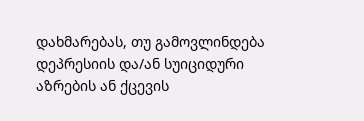დახმარებას, თუ გამოვლინდება დეპრესიის და/ან სუიციდური აზრების ან ქცევის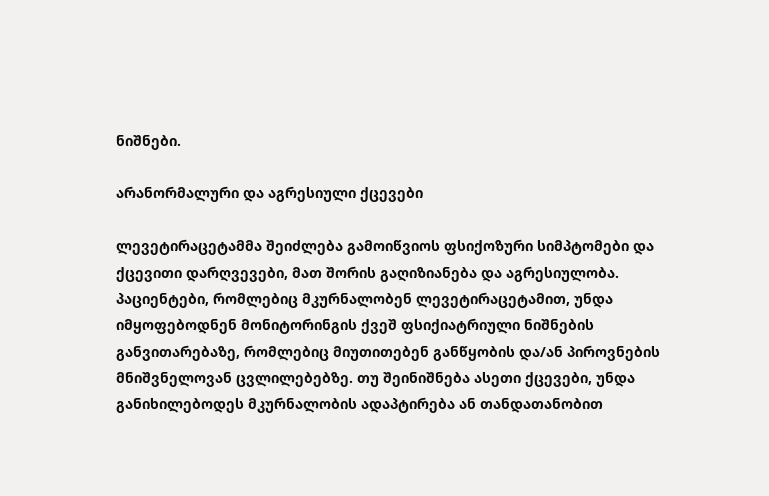ნიშნები.

არანორმალური და აგრესიული ქცევები

ლევეტირაცეტამმა შეიძლება გამოიწვიოს ფსიქოზური სიმპტომები და ქცევითი დარღვევები, მათ შორის გაღიზიანება და აგრესიულობა. პაციენტები, რომლებიც მკურნალობენ ლევეტირაცეტამით, უნდა იმყოფებოდნენ მონიტორინგის ქვეშ ფსიქიატრიული ნიშნების განვითარებაზე, რომლებიც მიუთითებენ განწყობის და/ან პიროვნების მნიშვნელოვან ცვლილებებზე. თუ შეინიშნება ასეთი ქცევები, უნდა განიხილებოდეს მკურნალობის ადაპტირება ან თანდათანობით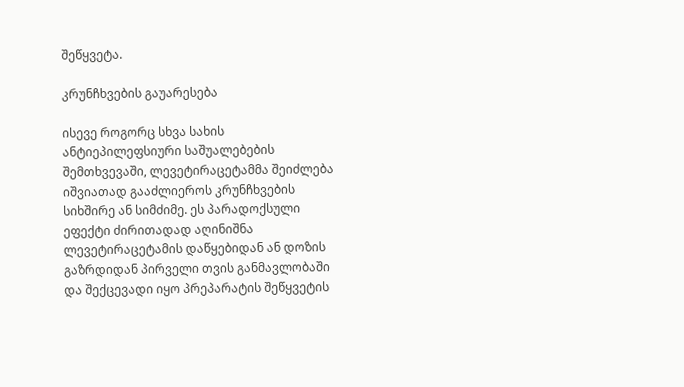შეწყვეტა.

კრუნჩხვების გაუარესება

ისევე როგორც სხვა სახის ანტიეპილეფსიური საშუალებების შემთხვევაში, ლევეტირაცეტამმა შეიძლება იშვიათად გააძლიეროს კრუნჩხვების სიხშირე ან სიმძიმე. ეს პარადოქსული ეფექტი ძირითადად აღინიშნა ლევეტირაცეტამის დაწყებიდან ან დოზის გაზრდიდან პირველი თვის განმავლობაში და შექცევადი იყო პრეპარატის შეწყვეტის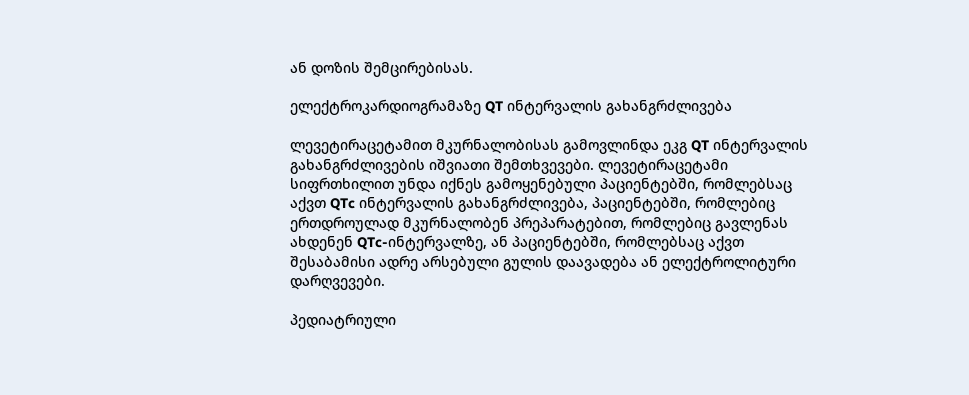ან დოზის შემცირებისას.

ელექტროკარდიოგრამაზე QT ინტერვალის გახანგრძლივება

ლევეტირაცეტამით მკურნალობისას გამოვლინდა ეკგ QT ინტერვალის გახანგრძლივების იშვიათი შემთხვევები. ლევეტირაცეტამი სიფრთხილით უნდა იქნეს გამოყენებული პაციენტებში, რომლებსაც აქვთ QTc ინტერვალის გახანგრძლივება, პაციენტებში, რომლებიც ერთდროულად მკურნალობენ პრეპარატებით, რომლებიც გავლენას ახდენენ QTc-ინტერვალზე, ან პაციენტებში, რომლებსაც აქვთ შესაბამისი ადრე არსებული გულის დაავადება ან ელექტროლიტური დარღვევები.

პედიატრიული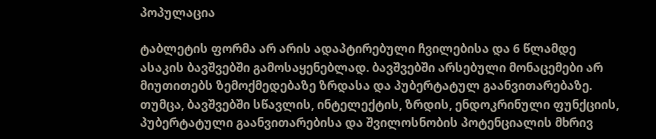პოპულაცია

ტაბლეტის ფორმა არ არის ადაპტირებული ჩვილებისა და 6 წლამდე ასაკის ბავშვებში გამოსაყენებლად. ბავშვებში არსებული მონაცემები არ მიუთითებს ზემოქმედებაზე ზრდასა და პუბერტატულ გაანვითარებაზე. თუმცა, ბავშვებში სწავლის, ინტელექტის, ზრდის, ენდოკრინული ფუნქციის, პუბერტატული გაანვითარებისა და შვილოსნობის პოტენციალის მხრივ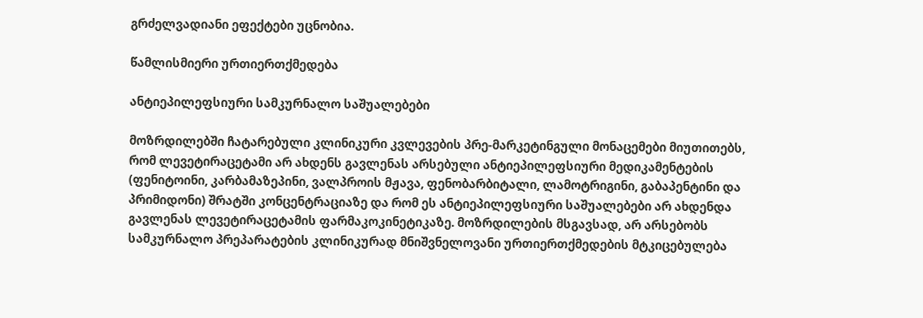გრძელვადიანი ეფექტები უცნობია.

წამლისმიერი ურთიერთქმედება

ანტიეპილეფსიური სამკურნალო საშუალებები

მოზრდილებში ჩატარებული კლინიკური კვლევების პრე-მარკეტინგული მონაცემები მიუთითებს, რომ ლევეტირაცეტამი არ ახდენს გავლენას არსებული ანტიეპილეფსიური მედიკამენტების (ფენიტოინი, კარბამაზეპინი, ვალპროის მჟავა, ფენობარბიტალი, ლამოტრიგინი, გაბაპენტინი და პრიმიდონი) შრატში კონცენტრაციაზე და რომ ეს ანტიეპილეფსიური საშუალებები არ ახდენდა გავლენას ლევეტირაცეტამის ფარმაკოკინეტიკაზე. მოზრდილების მსგავსად, არ არსებობს სამკურნალო პრეპარატების კლინიკურად მნიშვნელოვანი ურთიერთქმედების მტკიცებულება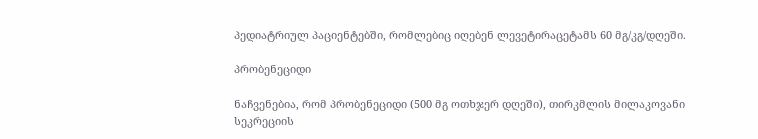პედიატრიულ პაციენტებში, რომლებიც იღებენ ლევეტირაცეტამს 60 მგ/კგ/დღეში.

პრობენეციდი

ნაჩვენებია, რომ პრობენეციდი (500 მგ ოთხჯერ დღეში), თირკმლის მილაკოვანი სეკრეციის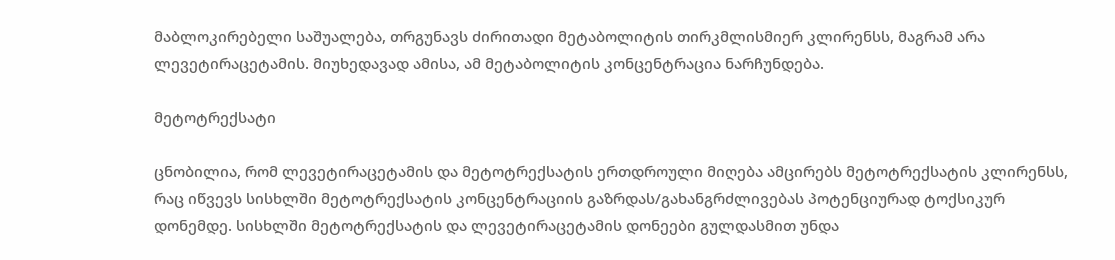მაბლოკირებელი საშუალება, თრგუნავს ძირითადი მეტაბოლიტის თირკმლისმიერ კლირენსს, მაგრამ არა ლევეტირაცეტამის. მიუხედავად ამისა, ამ მეტაბოლიტის კონცენტრაცია ნარჩუნდება.

მეტოტრექსატი

ცნობილია, რომ ლევეტირაცეტამის და მეტოტრექსატის ერთდროული მიღება ამცირებს მეტოტრექსატის კლირენსს, რაც იწვევს სისხლში მეტოტრექსატის კონცენტრაციის გაზრდას/გახანგრძლივებას პოტენციურად ტოქსიკურ დონემდე. სისხლში მეტოტრექსატის და ლევეტირაცეტამის დონეები გულდასმით უნდა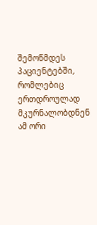შემოწმდეს პაციენტებში, რომლებიც ერთდროულად მკურნალობდნენ ამ ორი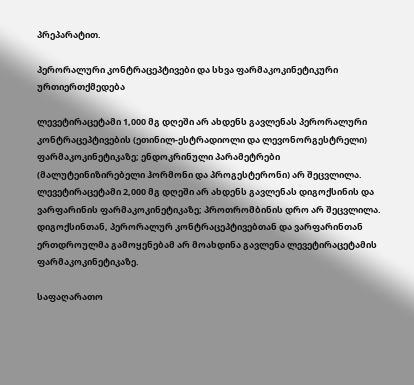პრეპარატით.

პერორალური კონტრაცეპტივები და სხვა ფარმაკოკინეტიკური ურთიერთქმედება

ლევეტირაცეტამი 1,000 მგ დღეში არ ახდენს გავლენას პერორალური კონტრაცეპტივების (ეთინილ-ესტრადიოლი და ლევონორგესტრელი) ფარმაკოკინეტიკაზე; ენდოკრინული პარამეტრები (მალუტეინიზირებელი ჰორმონი და პროგესტერონი) არ შეცვლილა. ლევეტირაცეტამი 2,000 მგ დღეში არ ახდენს გავლენას დიგოქსინის და ვარფარინის ფარმაკოკინეტიკაზე; პროთრომბინის დრო არ შეცვლილა. დიგოქსინთან, პერორალურ კონტრაცეპტივებთან და ვარფარინთან ერთდროულმა გამოყენებამ არ მოახდინა გავლენა ლევეტირაცეტამის ფარმაკოკინეტიკაზე.

საფაღარათო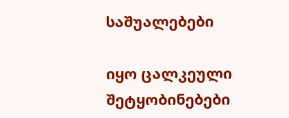საშუალებები

იყო ცალკეული შეტყობინებები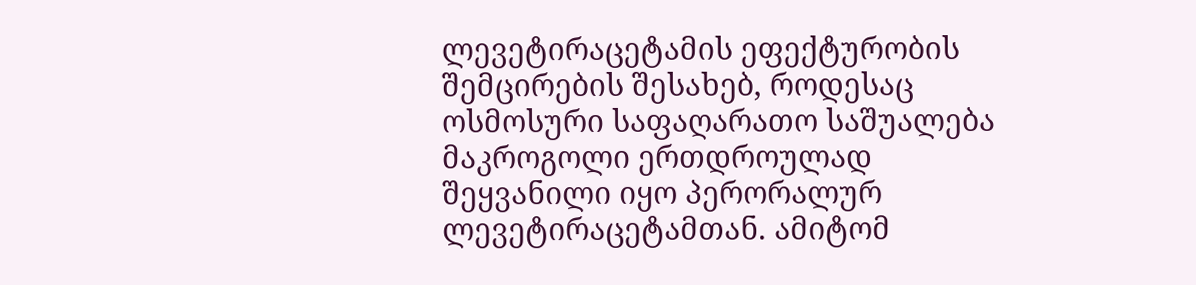ლევეტირაცეტამის ეფექტურობის შემცირების შესახებ, როდესაც ოსმოსური საფაღარათო საშუალება მაკროგოლი ერთდროულად შეყვანილი იყო პერორალურ ლევეტირაცეტამთან. ამიტომ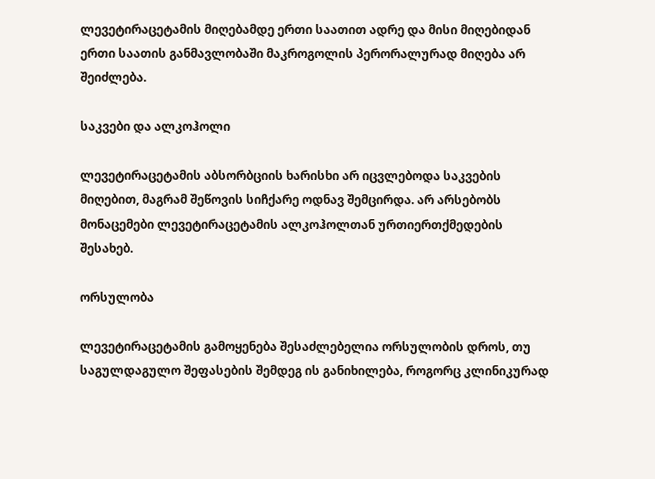ლევეტირაცეტამის მიღებამდე ერთი საათით ადრე და მისი მიღებიდან ერთი საათის განმავლობაში მაკროგოლის პერორალურად მიღება არ შეიძლება.

საკვები და ალკოჰოლი

ლევეტირაცეტამის აბსორბციის ხარისხი არ იცვლებოდა საკვების მიღებით, მაგრამ შეწოვის სიჩქარე ოდნავ შემცირდა. არ არსებობს მონაცემები ლევეტირაცეტამის ალკოჰოლთან ურთიერთქმედების შესახებ.

ორსულობა

ლევეტირაცეტამის გამოყენება შესაძლებელია ორსულობის დროს, თუ საგულდაგულო შეფასების შემდეგ ის განიხილება, როგორც კლინიკურად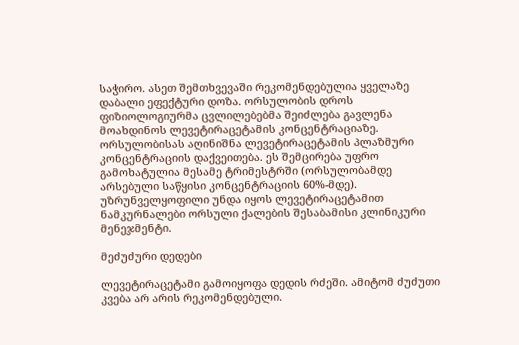საჭირო. ასეთ შემთხვევაში რეკომენდებულია ყველაზე დაბალი ეფექტური დოზა. ორსულობის დროს ფიზიოლოგიურმა ცვლილებებმა შეიძლება გავლენა მოახდინოს ლევეტირაცეტამის კონცენტრაციაზე. ორსულობისას აღინიშნა ლევეტირაცეტამის პლაზმური კონცენტრაციის დაქვეითება. ეს შემცირება უფრო გამოხატულია მესამე ტრიმესტრში (ორსულობამდე არსებული საწყისი კონცენტრაციის 60%-მდე). უზრუნველყოფილი უნდა იყოს ლევეტირაცეტამით ნამკურნალები ორსული ქალების შესაბამისი კლინიკური მენეჯმენტი.

მეძუძური დედები

ლევეტირაცეტამი გამოიყოფა დედის რძეში. ამიტომ ძუძუთი კვება არ არის რეკომენდებული.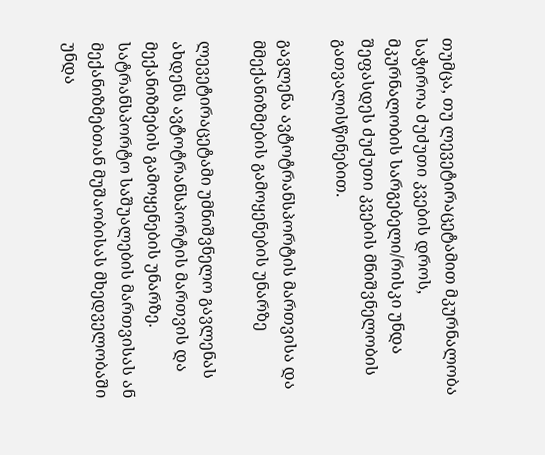თუმცა, თუ ლევეტირაცეტამით მკურნალობა საჭიროა ძუძუთი კვების დროს, მკურნალობის სარგებელი/რისკი უნდა შეფასდეს ძუძუთი კვების მნიშვნელობის გათვალისწინებით.

გავლენა ავტოტრანსპორტის მართვისა და მმექანიზმების გამოყენების უნარზე

ლევეტირაცეტამი უმნიშვნელო გავლენას ახდენს ავტოტრანსპორტის მართვის და მექანიზმების გამოყენების უნარზე. სატრანსპორტო საშუალების მართვისას ან მექანიზმებთან მუშაობისას მხედველობაში უნდა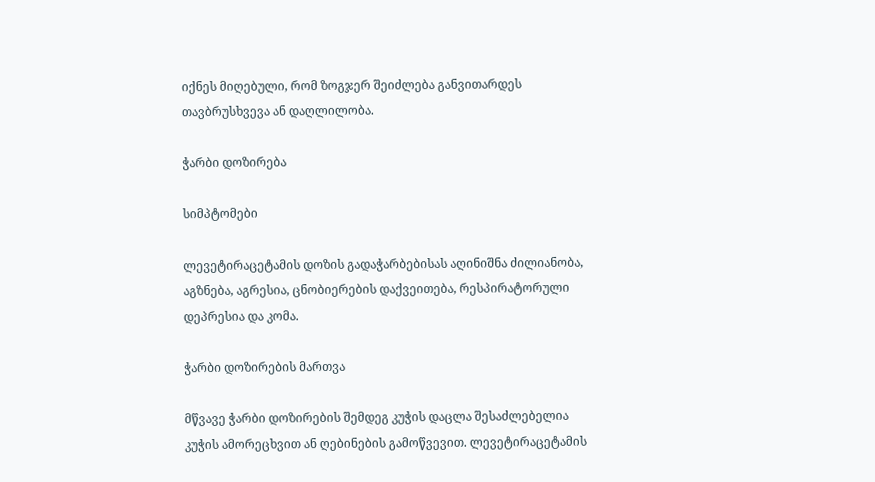იქნეს მიღებული, რომ ზოგჯერ შეიძლება განვითარდეს თავბრუსხვევა ან დაღლილობა.

ჭარბი დოზირება

სიმპტომები

ლევეტირაცეტამის დოზის გადაჭარბებისას აღინიშნა ძილიანობა, აგზნება, აგრესია, ცნობიერების დაქვეითება, რესპირატორული დეპრესია და კომა.

ჭარბი დოზირების მართვა

მწვავე ჭარბი დოზირების შემდეგ კუჭის დაცლა შესაძლებელია კუჭის ამორეცხვით ან ღებინების გამოწვევით. ლევეტირაცეტამის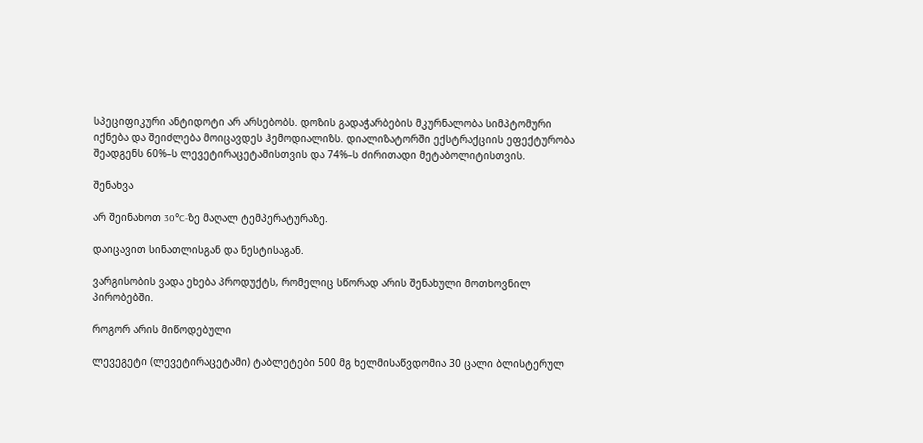სპეციფიკური ანტიდოტი არ არსებობს. დოზის გადაჭარბების მკურნალობა სიმპტომური იქნება და შეიძლება მოიცავდეს ჰემოდიალიზს. დიალიზატორში ექსტრაქციის ეფექტურობა შეადგენს 60%–ს ლევეტირაცეტამისთვის და 74%–ს ძირითადი მეტაბოლიტისთვის.

შენახვა

არ შეინახოთ 30°C-ზე მაღალ ტემპერატურაზე.

დაიცავით სინათლისგან და ნესტისაგან.

ვარგისობის ვადა ეხება პროდუქტს, რომელიც სწორად არის შენახული მოთხოვნილ პირობებში.

როგორ არის მიწოდებული

ლევეგეტი (ლევეტირაცეტამი) ტაბლეტები 500 მგ ხელმისაწვდომია 30 ცალი ბლისტერულ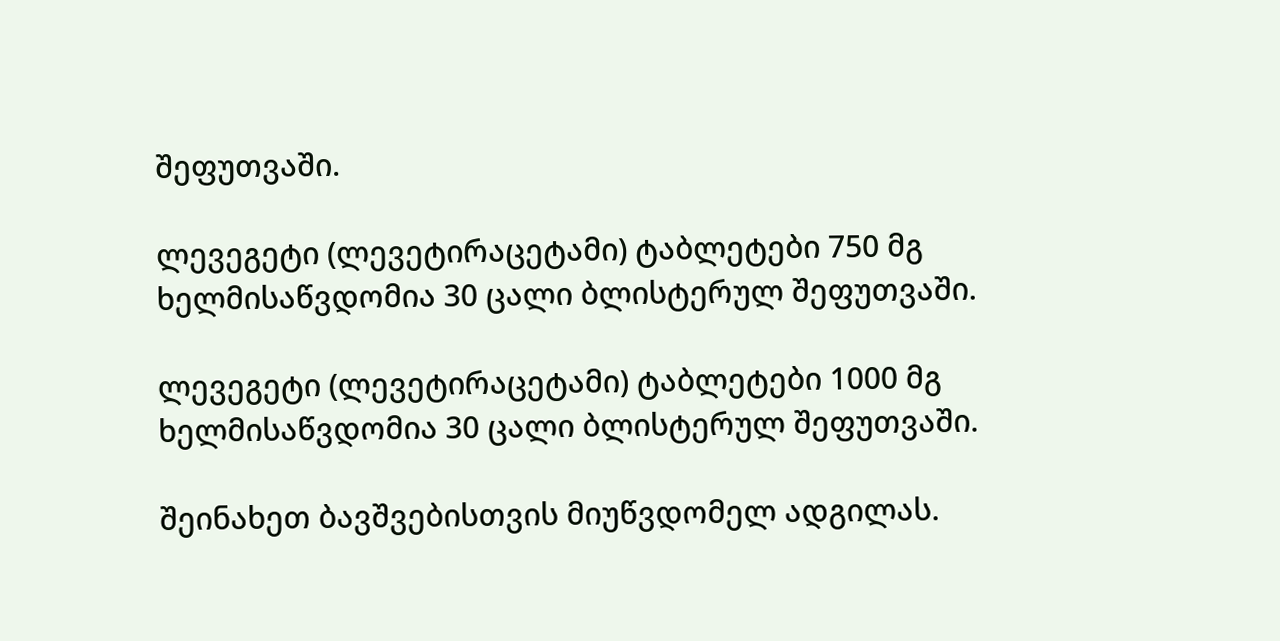შეფუთვაში.

ლევეგეტი (ლევეტირაცეტამი) ტაბლეტები 750 მგ ხელმისაწვდომია 30 ცალი ბლისტერულ შეფუთვაში.

ლევეგეტი (ლევეტირაცეტამი) ტაბლეტები 1000 მგ ხელმისაწვდომია 30 ცალი ბლისტერულ შეფუთვაში.

შეინახეთ ბავშვებისთვის მიუწვდომელ ადგილას.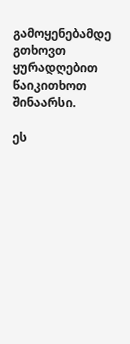გამოყენებამდე გთხოვთ ყურადღებით წაიკითხოთ შინაარსი.

ეს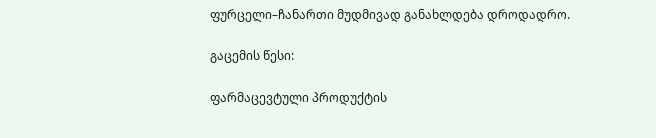ფურცელი–ჩანართი მუდმივად განახლდება დროდადრო.

გაცემის წესი:

ფარმაცევტული პროდუქტის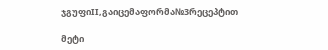ჯგუფიII,გაიცემაფორმა№3რეცეპტით

მეტი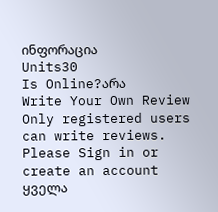ინფორაცია
Units30
Is Online?არა
Write Your Own Review
Only registered users can write reviews. Please Sign in or create an account
ყველა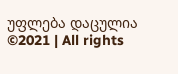უფლება დაცულია ©2021 | All rights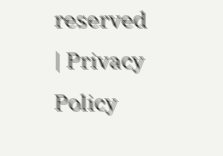reserved | Privacy Policy